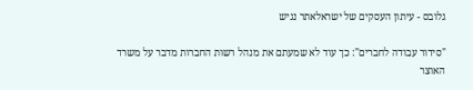גלובס - עיתון העסקים של ישראלאתר נגיש

"סידור עבודה לחברים": כך עוד לא שמעתם את מנהל רשות החברות מדבר על משרד האוצר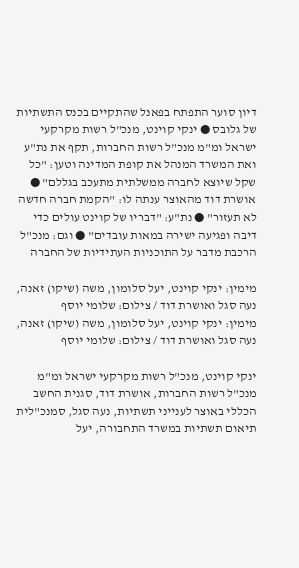דיון סוער התפתח בפאנל שהתקיים בכנס התשתיות של גלובס ● ינקי קוינט, מנכ"ל רשות מקרקעי ישראל ומ"מ מנכ"ל רשות החברות, תקף את נת"ע ואת המשרד המנהל את קופת המדינה וטען: "כל שקל שיוצא לחברה ממשלתית מתעכב בגללם" ● אושרת דוד מהאוצר ענתה לו: "הקמת חברה חדשה לא תעזור" ● נת"ע: "דבריו של קוינט עולים כדי דיבה ופגיעה ישירה במאות עובדים" ● וגם: מנכ"ל הרכבת מדבר על התוכניות העתידיות של החברה

מימין: ינקי קוינט, יעל סלומון, משה (שיקו) זאנה, נעה סגל ואושרת דוד / צילום: שלומי יוסף
מימין: ינקי קוינט, יעל סלומון, משה (שיקו) זאנה, נעה סגל ואושרת דוד / צילום: שלומי יוסף

ינקי קוינט, מנכ"ל רשות מקרקעי ישראל ומ"מ מנכ"ל רשות החברות, אושרת דוד, סגנית החשב הכללי באוצר לענייני תשתיות, נעה סגל, סמנכ"לית תיאום תשתיות במשרד התחבורה, יעל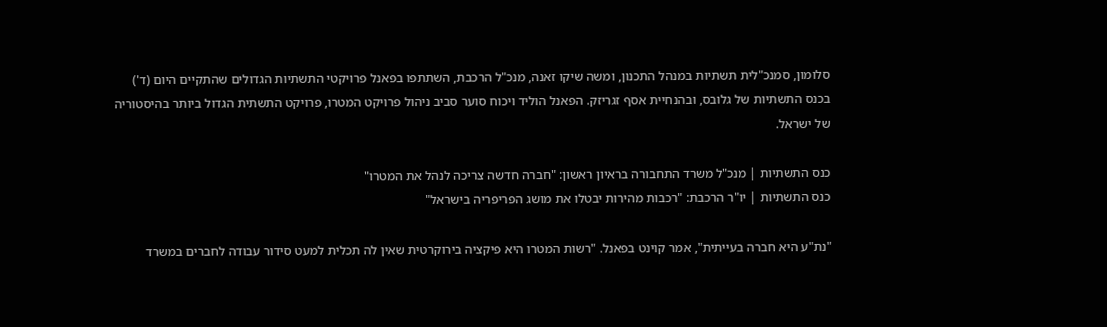סלומון, סמנכ"לית תשתיות במנהל התכנון, ומשה שיקו זאנה, מנכ"ל הרכבת, השתתפו בפאנל פרויקטי התשתיות הגדולים שהתקיים היום (ד') בכנס התשתיות של גלובס, ובהנחיית אסף זגריזק. הפאנל הוליד ויכוח סוער סביב ניהול פרויקט המטרו, פרויקט התשתית הגדול ביותר בהיסטוריה של ישראל.

כנס התשתיות | מנכ"ל משרד התחבורה בראיון ראשון: "חברה חדשה צריכה לנהל את המטרו"
כנס התשתיות | יו"ר הרכבת: "רכבות מהירות יבטלו את מושג הפריפריה בישראל"

"נת"ע היא חברה בעייתית", אמר קוינט בפאנל. "רשות המטרו היא פיקציה בירוקרטית שאין לה תכלית למעט סידור עבודה לחברים במשרד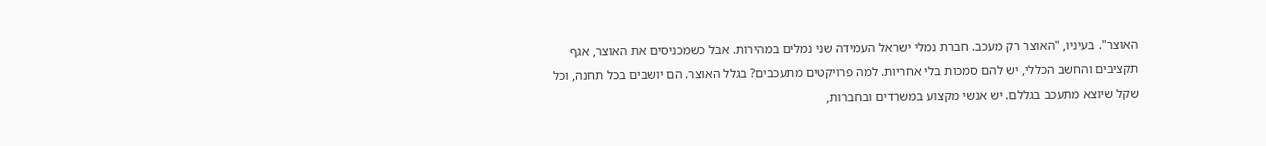האוצר". בעיניו, "האוצר רק מעכב. חברת נמלי ישראל העמידה שני נמלים במהירות. אבל כשמכניסים את האוצר, אגף תקציבים והחשב הכללי, יש להם סמכות בלי אחריות. למה פרויקטים מתעכבים? בגלל האוצר. הם יושבים בכל תחנה, וכל שקל שיוצא מתעכב בגללם. יש אנשי מקצוע במשרדים ובחברות,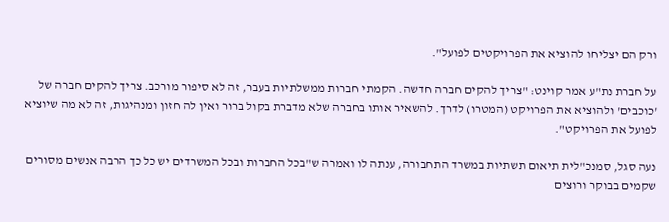ורק הם יצליחו להוציא את הפרויקטים לפועל".

על חברת נת"ע אמר קוינט: "צריך להקים חברה חדשה. הקמתי חברות ממשלתיות בעבר, זה לא סיפור מורכב. צריך להקים חברה של 'כוכבים' ולהוציא את הפרויקט (המטרו) לדרך. להשאיר אותו בחברה שלא מדברת בקול ברור ואין לה חזון ומנהיגות, זה לא מה שיוציא לפועל את הפרויקט".

נעה סגל, סמנכ"לית תיאום תשתיות במשרד התחבורה, ענתה לו ואמרה ש"בכל החברות ובכל המשרדים יש כל כך הרבה אנשים מסורים שקמים בבוקר ורוצים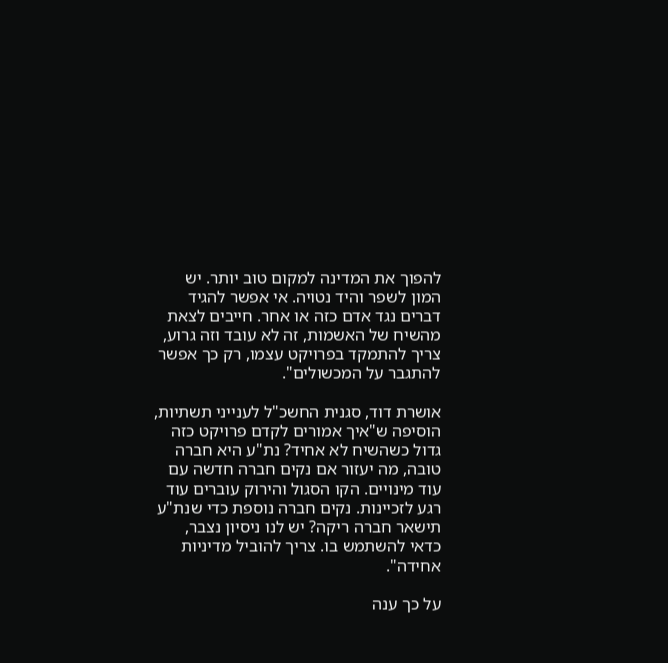להפוך את המדינה למקום טוב יותר. יש המון לשפר והיד נטויה. אי אפשר להגיד דברים נגד אדם כזה או אחר. חייבים לצאת מהשיח של האשמות, זה לא עובד וזה גרוע, צריך להתמקד בפרויקט עצמו, רק כך אפשר להתגבר על המכשולים".

אושרת דוד, סגנית החשכ"ל לענייני תשתיות, הוסיפה ש"איך אמורים לקדם פרויקט כזה גדול כשהשיח לא אחיד? נת"ע היא חברה טובה, מה יעזור אם נקים חברה חדשה עם עוד מינויים. הקו הסגול והירוק עוברים עוד רגע לזכיינות. נקים חברה נוספת כדי שנת"ע תישאר חברה ריקה? יש לנו ניסיון נצבר, כדאי להשתמש בו. צריך להוביל מדיניות אחידה".

על כך ענה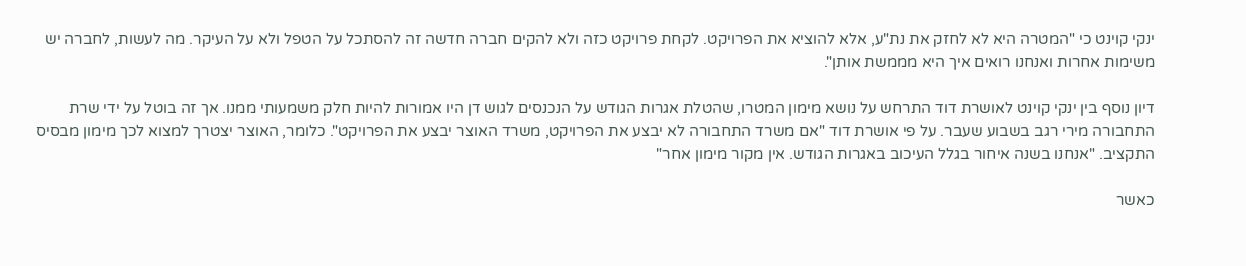ינקי קוינט כי "המטרה היא לא לחזק את נת"ע, אלא להוציא את הפרויקט. לקחת פרויקט כזה ולא להקים חברה חדשה זה להסתכל על הטפל ולא על העיקר. מה לעשות, לחברה יש משימות אחרות ואנחנו רואים איך היא מממשת אותן".

דיון נוסף בין ינקי קוינט לאושרת דוד התרחש על נושא מימון המטרו, שהטלת אגרות הגודש על הנכנסים לגוש דן היו אמורות להיות חלק משמעותי ממנו. אך זה בוטל על ידי שרת התחבורה מירי רגב בשבוע שעבר. על פי אושרת דוד "אם משרד התחבורה לא יבצע את הפרויקט, משרד האוצר יבצע את הפרויקט". כלומר, האוצר יצטרך למצוא לכך מימון מבסיס התקציב. "אנחנו בשנה איחור בגלל העיכוב באגרות הגודש. אין מקור מימון אחר"

כאשר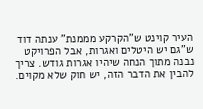העיר קוינט ש"הקרקע מממנת" ענתה דוד ש"גם יש היטלים ואגרות, אבל הפרויקט נבנה מתוך הנחה שיהיו אגרות גודש. צריך להבין את הדבר הזה, יש חוק שלא מקוים.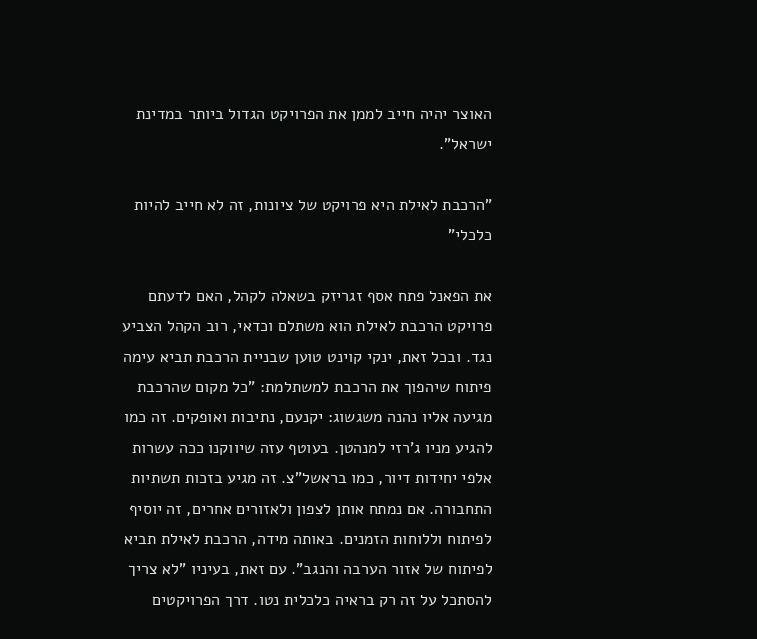האוצר יהיה חייב לממן את הפרויקט הגדול ביותר במדינת ישראל".

"הרכבת לאילת היא פרויקט של ציונות, זה לא חייב להיות כלכלי"

את הפאנל פתח אסף זגריזק בשאלה לקהל, האם לדעתם פרויקט הרכבת לאילת הוא משתלם וכדאי, רוב הקהל הצביע נגד. ובכל זאת, ינקי קוינט טוען שבניית הרכבת תביא עימה פיתוח שיהפוך את הרכבת למשתלמת: "כל מקום שהרכבת מגיעה אליו נהנה משגשוג: יקנעם, נתיבות ואופקים. זה כמו להגיע מניו ג'רזי למנהטן. בעוטף עזה שיווקנו ככה עשרות אלפי יחידות דיור, כמו בראשל"צ. זה מגיע בזכות תשתיות התחבורה. אם נמתח אותן לצפון ולאזורים אחרים, זה יוסיף לפיתוח וללוחות הזמנים. באותה מידה, הרכבת לאילת תביא לפיתוח של אזור הערבה והנגב". עם זאת, בעיניו "לא צריך להסתכל על זה רק בראיה כלכלית נטו. דרך הפרויקטים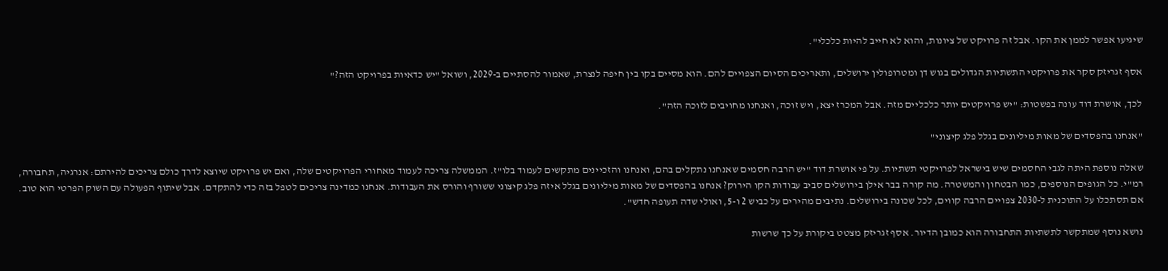שיגיעו אפשר לממן את הקו. אבל זה פרויקט של ציונות, והוא לא חייב להיות כלכלי".

אסף זגריזק סקר את פרויקטי התשתיות הגדולים בגוש דן ומטרופולין ירושלים, ותאריכים הסיום הצפויים להם. הוא מסיים בקו בין חיפה לנצרת, שאמור להסתיים ב-2029, ושואל "יש כדאיות בפרויקט הזה?"

לכך, אושרת דוד עונה בפשטות: "יש פרויקטים יותר כלכליים מזה. אבל המכרז יצא, ויש זוכה, ואנחנו מחויבים לזוכה הזה".

"אנחנו בהפסדים של מאות מיליונים בגלל פלג קיצוני"

שאלה נוספת היתה לגבי החסמים שיש בישראל לפרויקטי תשתיות. על פי אושרת דוד "יש הרבה חסמים שאנחנו נתקלים בהם, ואנחנו והזכיינים מתקשים לעמוד בלו"ז. הממשלה צריכה לעמוד מאחורי הפרויקטים שלה, ואם יש פרויקט שיוצא לדרך כולם צריכים להירתם: אנרגיה, תחבורה, רמ"י. כל הגופים הנוספים, כמו הבטחון והמשטרה. מה קורה בבר אילן בירושלים סביב עבודות הקו הירוק? אנחנו בהפסדים של מאות מיליונים בגלל איזה פלג קיצוני ששורף והורס את העבודות. אנחנו כמדינה צריכים לטפל בזה כדי להתקדם. אבל שיתוף הפעולה עם השוק הפרטי הוא טוב. אם תסתכלו על התוכנית ל-2030 צפויים הרבה קווים, לכל שכונה בירושלים. נתיבים מהירים על כביש 2 ו-5, ואולי שדה תעופה חדש".

נושא נוסף שמתקשר לתשתיות התחבורה הוא כמובן הדיור. אסף זגריזק מצטט ביקורת על כך שרשות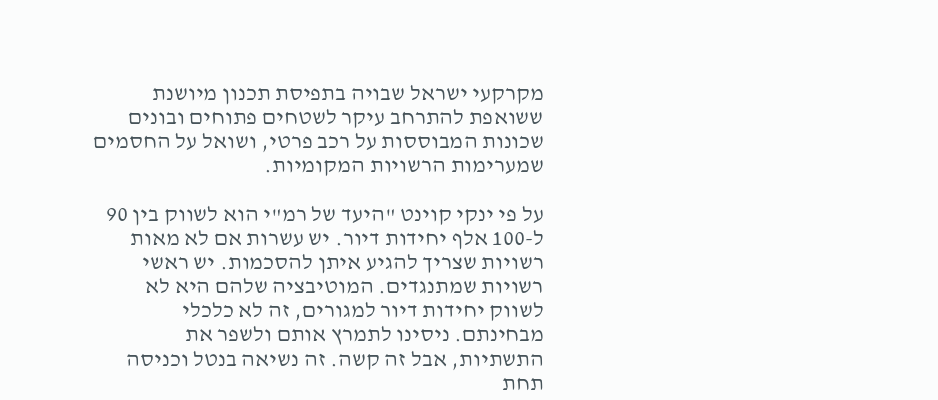מקרקעי ישראל שבויה בתפיסת תכנון מיושנת ששואפת להתרחב עיקר לשטחים פתוחים ובונים שכונות המבוססות על רכב פרטי, ושואל על החסמים שמערימות הרשויות המקומיות.

על פי ינקי קוינט "היעד של רמ"י הוא לשווק בין 90 ל-100 אלף יחידות דיור. יש עשרות אם לא מאות רשויות שצריך להגיע איתן להסכמות. יש ראשי רשויות שמתנגדים. המוטיבציה שלהם היא לא לשווק יחידות דיור למגורים, זה לא כלכלי מבחינתם. ניסינו לתמרץ אותם ולשפר את התשתיות, אבל זה קשה. זה נשיאה בנטל וכניסה תחת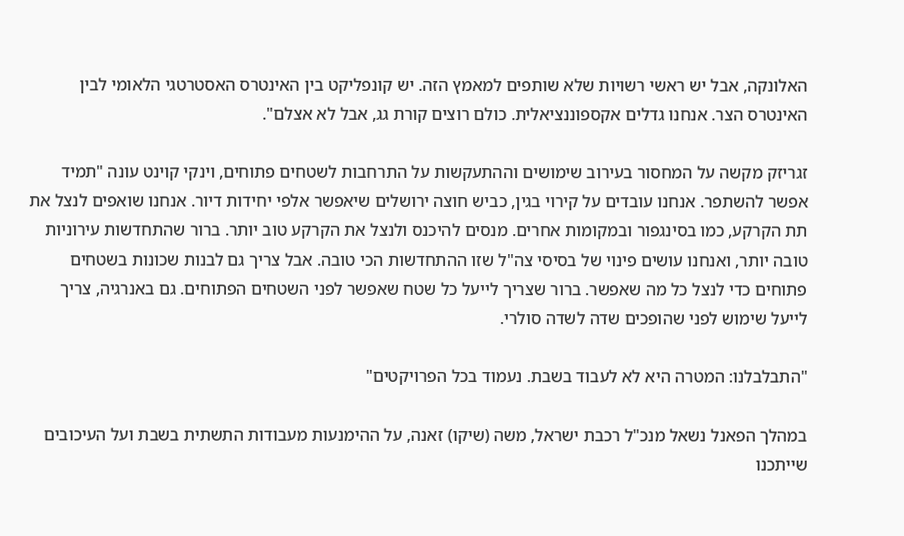האלונקה, אבל יש ראשי רשויות שלא שותפים למאמץ הזה. יש קונפליקט בין האינטרס האסטרטגי הלאומי לבין האינטרס הצר. אנחנו גדלים אקספוננציאלית. כולם רוצים קורת גג, אבל לא אצלם".

זגריזק מקשה על המחסור בעירוב שימושים וההתעקשות על התרחבות לשטחים פתוחים, וינקי קוינט עונה "תמיד אפשר להשתפר. אנחנו עובדים על קירוי בגין, כביש חוצה ירושלים שיאפשר אלפי יחידות דיור. אנחנו שואפים לנצל את תת הקרקע, כמו בסינגפור ובמקומות אחרים. מנסים להיכנס ולנצל את הקרקע טוב יותר. ברור שהתחדשות עירוניות טובה יותר, ואנחנו עושים פינוי של בסיסי צה"ל שזו ההתחדשות הכי טובה. אבל צריך גם לבנות שכונות בשטחים פתוחים כדי לנצל כל מה שאפשר. ברור שצריך לייעל כל שטח שאפשר לפני השטחים הפתוחים. גם באנרגיה, צריך לייעל שימוש לפני שהופכים שדה לשדה סולרי.

"התבלבלנו: המטרה היא לא לעבוד בשבת. נעמוד בכל הפרויקטים"

במהלך הפאנל נשאל מנכ"ל רכבת ישראל, משה (שיקו) זאנה, על ההימנעות מעבודות התשתית בשבת ועל העיכובים שייתכנו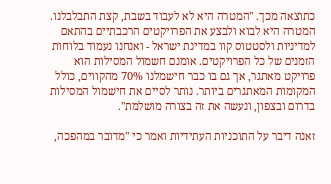כתוצאה מכך. "המטרה היא לא לעבוד בשבת, קצת התבלבלנו. המטרה היא לבוא ולבצע את הפרויקטים הרכבתיים בהתאם למדיניות ולסטטוס קוו במדינת ישראל - ואנחנו נעמוד בלוחות הזמנים של כל הפרויקטים. אומנם חשמול המסילות הוא פרויקט מאתגר, אך גם בו כבר חישמלנו 70% מהקווים, כולל המקומות המאתגרים ביותר. נותר לסיים את חישמול המסילות בדרום ובצפון, ונעשה את זה בצורה מושלמת".

זאנה דיבר על התוכניות העתידיות ואמר כי "מדובר במהפכה,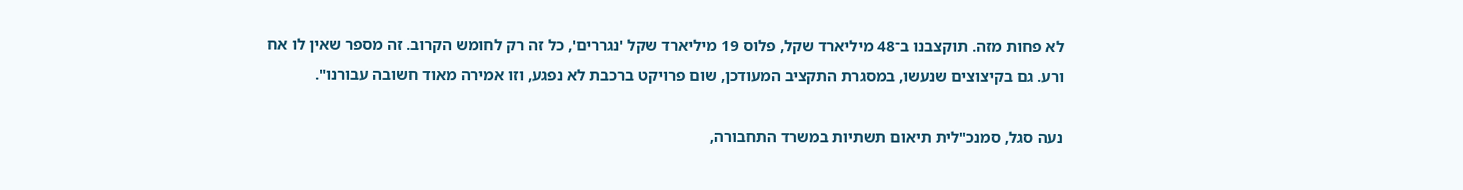לא פחות מזה. תוקצבנו ב־48 מיליארד שקל, פלוס 19 מיליארד שקל 'נגררים', כל זה רק לחומש הקרוב. זה מספר שאין לו אח ורע. גם בקיצוצים שנעשו, במסגרת התקציב המעודכן, שום פרויקט ברכבת לא נפגע, וזו אמירה מאוד חשובה עבורנו".

נעה סגל, סמנכ"לית תיאום תשתיות במשרד התחבורה,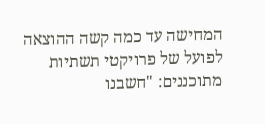המחישה עד כמה קשה ההוצאה לפועל של פרויקטי תשתיות מתוכננים: "חשבנו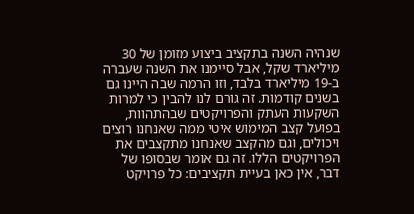שנהיה השנה בתקציב ביצוע מזומן של 30 מיליארד שקל, אבל סיימנו את השנה שעברה ב-19 מיליארד בלבד, וזו הרמה שבה היינו גם בשנים קודמות. זה גורם לנו להבין כי למרות השקעות העתק והפרויקטים שבהתהוות, בפועל קצב המימוש איטי ממה שאנחנו רוצים ויכולים, וגם מהקצב שאנחנו מתקצבים את הפרויקטים הללו. זה גם אומר שבסופו של דבר, אין כאן בעיית תקציבים: כל פרויקט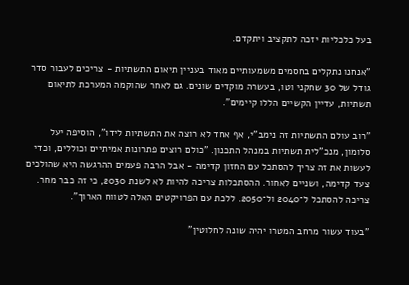בעל כלכליות יזכה לתקציב ויתקדם.

"אנחנו נתקלים בחסמים משמעותיים מאוד בעניין תיאום התשתיות - צריכים לעבור סדר גודל של 30 שחקני וטו, בעשרה מוקדים שונים. גם לאחר שהוקמה המערכת לתיאום תשתיות, עדיין הקשיים הללו קיימים".

"רוב עולם התשתיות זה נימב"י, אף אחד לא רוצה את התשתיות לידו", הוסיפה יעל סלומון, מנכ"לית תשתיות במנהל התכנון. "כולם רוצים פתרונות אמיתיים וכוללים, וכדי לעשות את זה צריך להסתכל עם החזון קדימה - אבל הרבה פעמים ההרגשה היא שהולכים צעד קדימה, ושניים לאחור. ההסתכלות צריכה להיות לא לשנת 2030, כי זה כבר מחר. צריכה להסתכל ל־2040 ול־2050. ללכת עם הפרויקטים האלה לטווח הארוך".

"בעוד עשור מרחב המטרו יהיה שונה לחלוטין"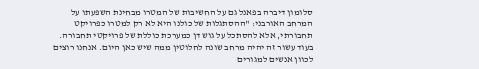סלומון דיברה בפאנל גם על החשיבות של המטרו מבחינת השפעתו על המרחב האורבני: "ההסתגלות של כולנו היא לא רק למטרו כפרויקט תחבורתי, אלא להסתכל על גוש דן כמערכת כוללת של פרויקטי תחבורה. בעוד עשור זה יהיה מרחב שונה לחלוטין ממה שיש כאן היום. אנחנו רוצים לכוון אנשים למגורים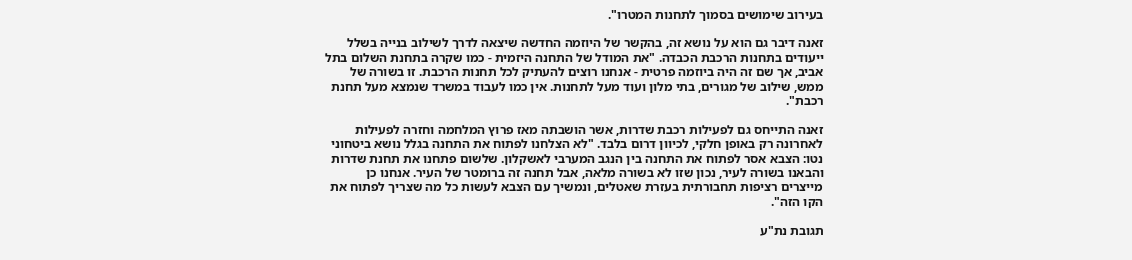בעירוב שימושים בסמוך לתחנות המטרו".

זאנה דיבר גם הוא על נושא זה, בהקשר של היוזמה החדשה שיצאה לדרך לשילוב בנייה בשלל ייעודים בתחנות הרכבת הכבדה. "את המודל של התחנה היזמית - כמו שקרה בתחנת השלום בתל אביב, אך שם זה היה ביוזמה פרטית - אנחנו רוצים להעתיק לכל תחנות הרכבת. זו בשורה של ממש, שילוב של מגורים, בתי מלון ועוד מעל לתחנות. אין כמו לעבוד במשרד שנמצא מעל תחנת רכבת".

זאנה התייחס גם לפעילות רכבת שדרות, אשר הושבתה מאז פרוץ המלחמה וחזרה לפעילות לאחרונה רק באופן חלקי, לכיוון דרום בלבד. "לא הצלחנו לפתוח את התחנה בגלל נושא ביטחוני נטו: הצבא אסר לפתוח את התחנה בין הנגב המערבי לאשקלון. שלשום פתחנו את תחנת שדרות והבאנו בשורה לעיר, נכון שזו לא בשורה מלאה, אבל תחנה זה ברומטר של העיר. אנחנו כן מייצרים רציפות תחבורתית בעזרת שאטלים, ונמשיך עם הצבא לעשות כל מה שצריך לפתוח את הקו הזה".

תגובת נת"ע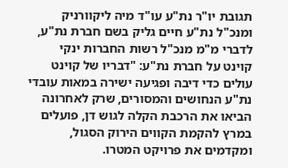תגובת יו"ר נת"ע עו"ד מיה ליקוורניק ומנכ"ל נת"ע חיים גליק בשם חברת נת"ע, לדברי מ"מ מנכ"ל רשות החברות ינקי קוינט על חברת נת"ע: "דבריו של קוינט עולים כדי דיבה ופגיעה ישירה במאות עובדי נת"ע הנחושים והמסורים, שרק לאחרונה הביאו את הרכבת הקלה לגוש דן, פועלים במרץ להקמת הקווים הירוק הסגול, ומקדמים את פרויקט המטרו.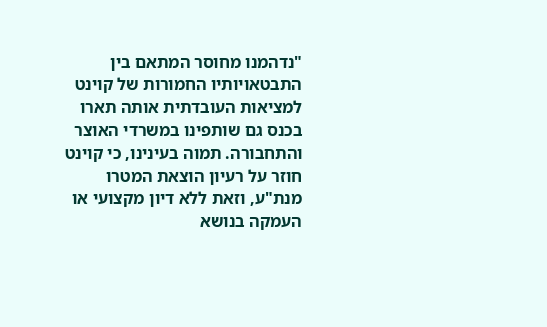"נדהמנו מחוסר המתאם בין התבטאויותיו החמורות של קוינט למציאות העובדתית אותה תארו בכנס גם שותפינו במשרדי האוצר והתחבורה. תמוה בעינינו, כי קוינט חוזר על רעיון הוצאת המטרו מנת"ע, וזאת ללא דיון מקצועי או העמקה בנושא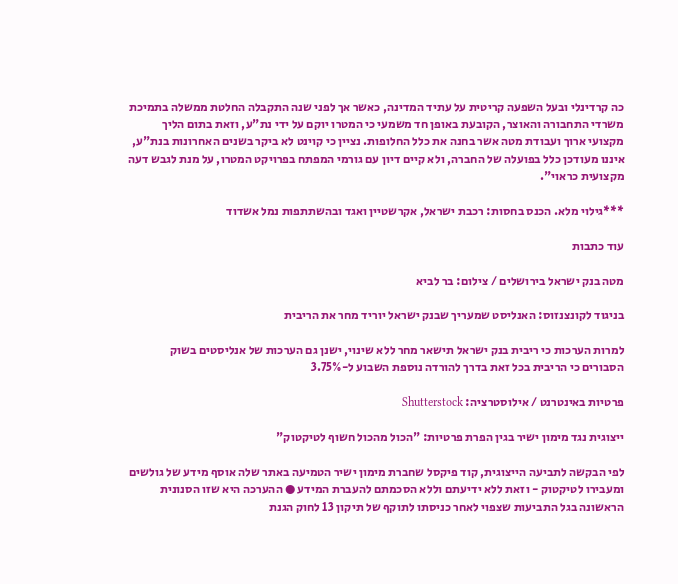כה קרדינלי ובעל השפעה קריטית על עתיד המדינה, כאשר אך לפני שנה התקבלה החלטת ממשלה בתמיכת משרדי התחבורה והאוצר, הקובעת באופן חד משמעי כי המטרו יוקם על ידי נת"ע, וזאת בתום הליך מקצועי ארוך ועבודת מטה אשר בחנה את כלל החלופות. נציין כי קוינט לא ביקר בשנים האחרונות בנת"ע, איננו מעודכן כלל בפועלה של החברה, ולא קיים דיון עם גורמי המפתח בפרויקט המטרו, על מנת לגבש דעה מקצועית כראוי".

***גילוי מלא. הכנס בחסות: רכבת ישראל, אקרשטיין ואגד ובהשתתפות נמל אשדוד

עוד כתבות

מטה בנק ישראל בירושלים / צילום: בר לביא

בניגוד לקונצנזוס: האנליסט שמעריך שבנק ישראל יוריד מחר את הריבית

למרות הערכות כי ריבית בנק ישראל תישאר מחר ללא שינוי, ישנן גם הערכות של אנליסטים בשוק הסבורים כי הריבית בכל זאת בדרך להורדה נוספת השבוע ל-3.75%

פרטיות באינטרנט / אילוסטרציה: Shutterstock

ייצוגית נגד מימון ישיר בגין הפרת פרטיות: "הכול מהכול חשוף לטיקטוק"

לפי הבקשה לתביעה הייצוגית, קוד פיקסל שחברת מימון ישיר הטמיעה באתר שלה אוסף מידע של גולשים ומעבירו לטיקטוק - וזאת ללא ידיעתם וללא הסכמתם להעברת המידע ● ההערכה היא שזו הסנונית הראשונה בגל התביעות שצפוי לאחר כניסתו לתוקף של תיקון 13 לחוק הגנת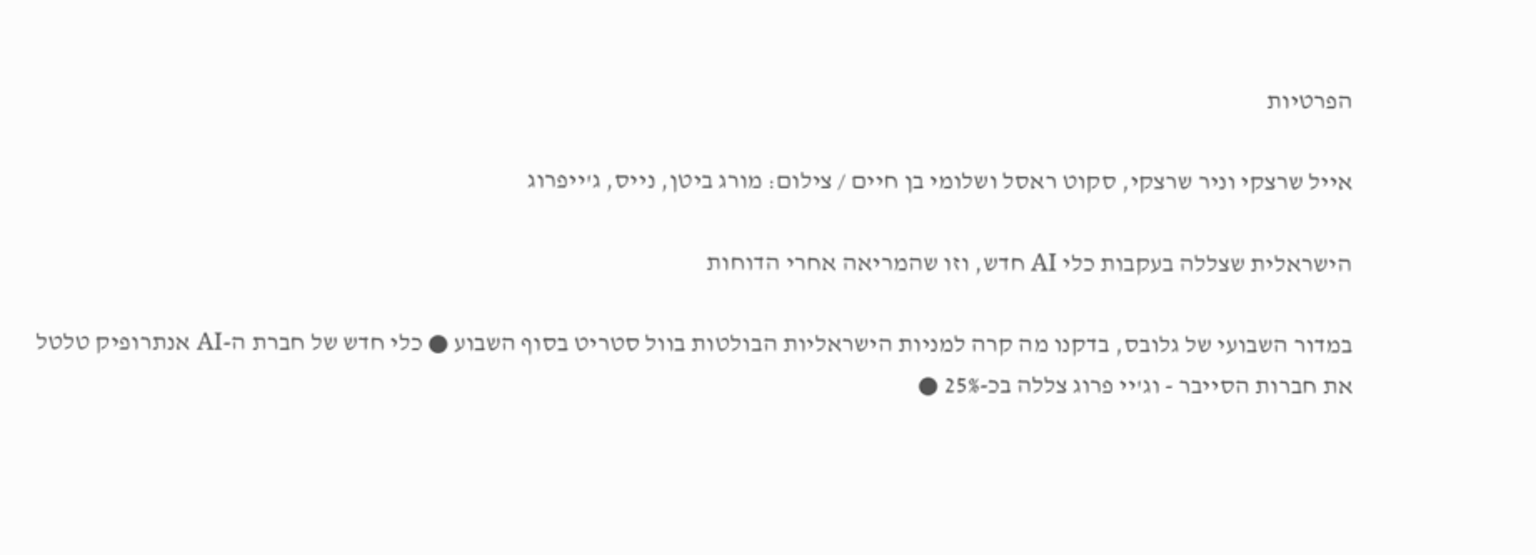הפרטיות

אייל שרצקי וניר שרצקי, סקוט ראסל ושלומי בן חיים / צילום: מורג ביטן, נייס, ג'ייפרוג

הישראלית שצללה בעקבות כלי AI חדש, וזו שהמריאה אחרי הדוחות

במדור השבועי של גלובס, בדקנו מה קרה למניות הישראליות הבולטות בוול סטריט בסוף השבוע ● כלי חדש של חברת ה-AI אנתרופיק טלטל את חברות הסייבר - וג'יי פרוג צללה בכ-25% ●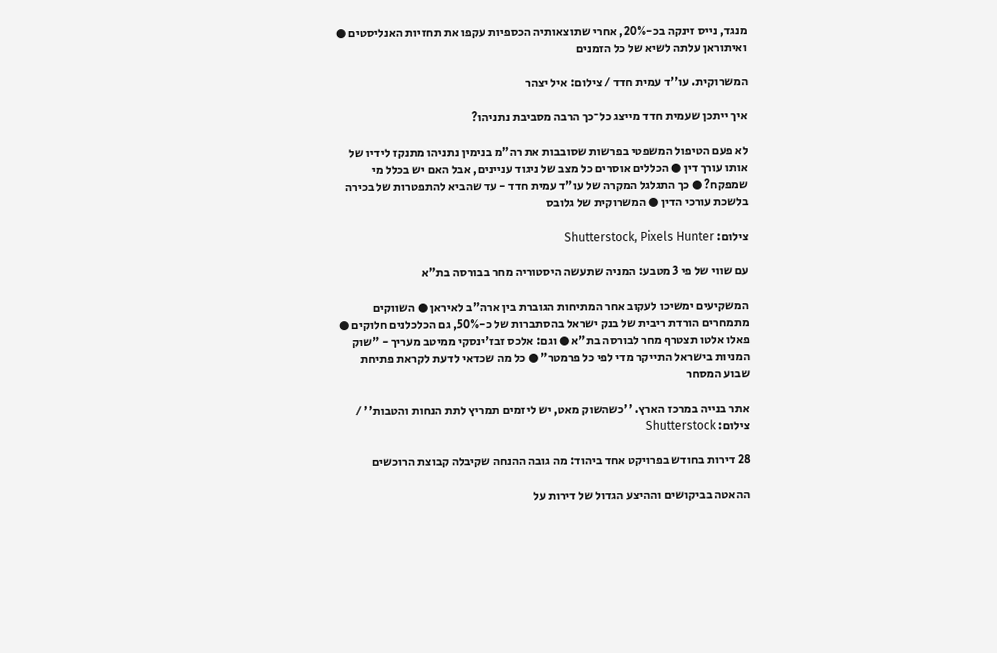מנגד, נייס זינקה בכ-20%, אחרי שתוצאותיה הכספיות עקפו את תחזיות האנליסטים ● ואיתוראן עלתה לשיא של כל הזמנים

המשרוקית. עו''ד עמית חדד / צילום: איל יצהר

איך ייתכן שעמית חדד מייצג כל־כך הרבה מסביבת נתניהו?

לא פעם הטיפול המשפטי בפרשות שסובבות את רה"מ בנימין נתניהו מתנקז לידיו של אותו עורך דין ● הכללים אוסרים כל מצב של ניגוד עניינים, אבל האם יש בכלל מי שמפקח? ● כך התגלגל המקרה של עו"ד עמית חדד - עד שהביא להתפטרות של בכירה בלשכת עורכי הדין ● המשרוקית של גלובס

צילום: Shutterstock, Pixels Hunter

עם שווי של פי 3 מטבע: המניה שתעשה היסטוריה מחר בבורסה בת"א

המשקיעים ימשיכו לעקוב אחר המתיחות הגוברת בין ארה"ב לאיראן ● השווקים מתמחרים הורדת ריבית של בנק ישראל בהסתברות של כ-50%, גם הכלכלנים חלוקים ● פאלו אלטו תצטרף מחר לבורסה בת"א ● וגם: אלכס זבז'ינסקי ממיטב מעריך - "שוק המניות בישראל התייקר מדי לפי כל פרמטר" ● כל מה שכדאי לדעת לקראת פתיחת שבוע המסחר

אתר בנייה במרכז הארץ. ''כשהשוק מאט, יש ליזמים תמריץ לתת הנחות והטבות'' / צילום: Shutterstock

28 דירות בחודש בפרויקט אחד ביהוד: מה גובה ההנחה שקיבלה קבוצת הרוכשים

ההאטה בביקושים וההיצע הגדול של דירות על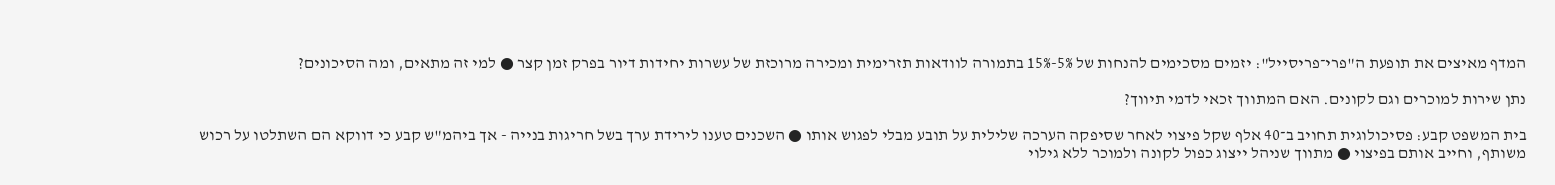המדף מאיצים את תופעת ה"פרי־פריסייל": יזמים מסכימים להנחות של 5%-15% בתמורה לוודאות תזרימית ומכירה מרוכזת של עשרות יחידות דיור בפרק זמן קצר ● למי זה מתאים, ומה הסיכונים?

נתן שירות למוכרים וגם לקונים. האם המתווך זכאי לדמי תיווך?

בית המשפט קבע: פסיכולוגית תחויב ב־40 אלף שקל פיצוי לאחר שסיפקה הערכה שלילית על תובע מבלי לפגוש אותו ● השכנים טענו לירידת ערך בשל חריגות בנייה - אך ביהמ"ש קבע כי דווקא הם השתלטו על רכוש משותף, וחייב אותם בפיצוי ● מתווך שניהל ייצוג כפול לקונה ולמוכר ללא גילוי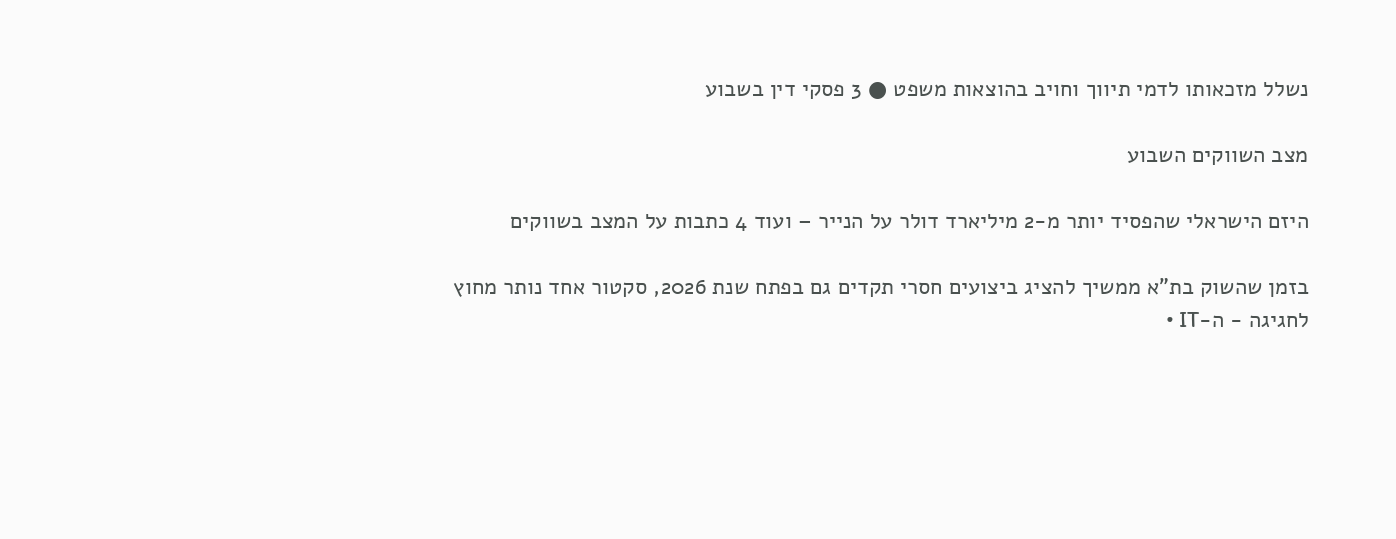נשלל מזכאותו לדמי תיווך וחויב בהוצאות משפט ● 3 פסקי דין בשבוע

מצב השווקים השבוע

היזם הישראלי שהפסיד יותר מ-2 מיליארד דולר על הנייר – ועוד 4 כתבות על המצב בשווקים

בזמן שהשוק בת"א ממשיך להציג ביצועים חסרי תקדים גם בפתח שנת 2026, סקטור אחד נותר מחוץ לחגיגה - ה-IT •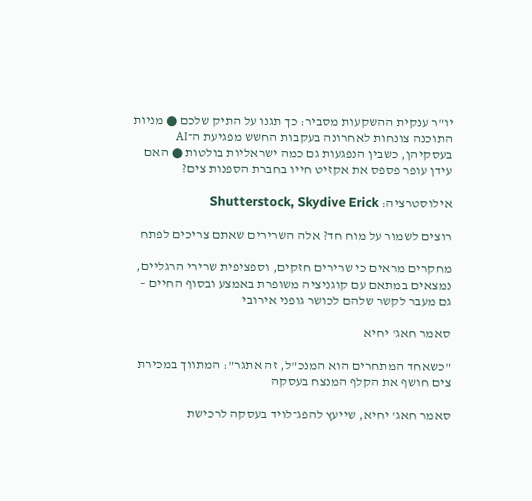יו"ר ענקית ההשקעות מסביר: כך תגנו על התיק שלכם ● מניות התוכנה צונחות לאחרונה בעקבות החשש מפגיעת ה־AI בעסקיהן, כשבין הנפגעות גם כמה ישראליות בולטות ● האם עידן עופר פספס את אקזיט חייו בחברת הספנות צים?

אילוסטרציה: Shutterstock, Skydive Erick

רוצים לשמור על מוח חד? אלה השרירים שאתם צריכים לפתח

מחקרים מראים כי שרירים חזקים, וספציפית שרירי הרגליים, נמצאים במתאם עם קוגניציה משופרת באמצע ובסוף החיים – גם מעבר לקשר שלהם לכושר גופני אירובי

סאמר חאג' יחיא

"כשאחד המתחרים הוא המנכ"ל, זה אתגר": המתווך במכירת צים חושף את הקלף המנצח בעסקה

סאמר חאג' יחיא, שייעץ להפג־לויד בעסקה לרכישת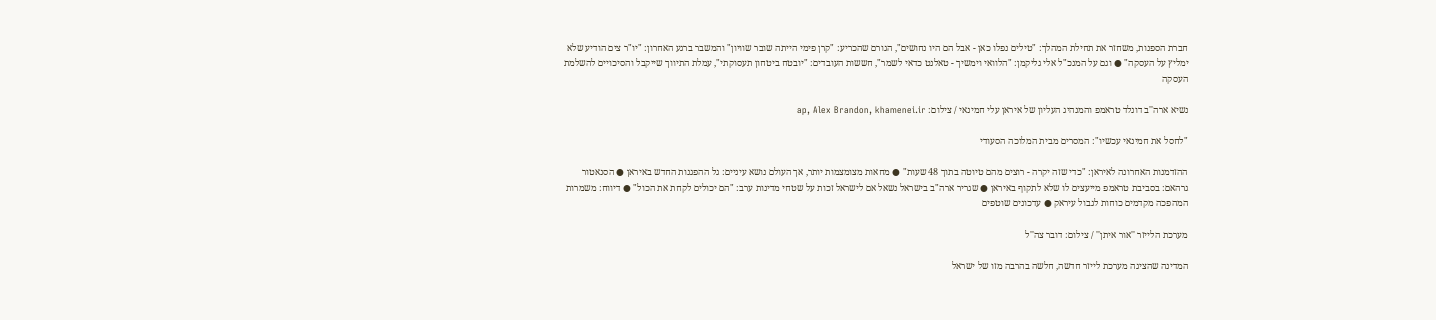חברת הספנות, משחזר את תחילת המהלך: "טילים נפלו כאן - אבל הם היו נחושים", הגורם שהכריע: "קרן פימי הייתה שובר שוויון" והמשבר ברגע האחרון: "יו"ר צים הודיע שלא ימליץ על העסקה" ● וגם על המנכ"ל אלי גליקמן: "הלוואי וימשיך - טאלנט כדאי לשמר", חששות העובדים: "יובטח ביטחון תעסוקתי", עמלת התיווך שייקבל והסיכויים להשלמת העסקה

נשיא ארה''ב דונלד טראמפ והמנהיג העליון של איראן עלי חמינאי / צילום: ap, Alex Brandon, khamenei.ir

"לחסל את חמינאי עכשיו": המסרים מבית המלוכה הסעודי

ההזדמנות האחרונה לאיראן: "כדי שזה יקרה - רוצים מהם טיוטה בתוך 48 שעות" ● מחאות מצומצמות יותר, אך העולם נושא עיניים: גל ההפגנות החדש באיראן ● הסנאטור גרהאם: בסביבת טראמפ מייעצים לו שלא לתקוף באיראן ● שגריר ארה"ב בישראל נשאל אם לישראל זכות על שטחי מדינות ערב: "הם יכולים לקחת את הכול" ● דיווח: משמרות המהפכה מקדמים כוחות לגבול עיראק ● עדכונים שוטפים

מערכת הלייזר ''אור איתן'' / צילום: דובר צה''ל

המדינה שהציגה מערכת לייזר חדשה, חלשה בהרבה מזו של ישראל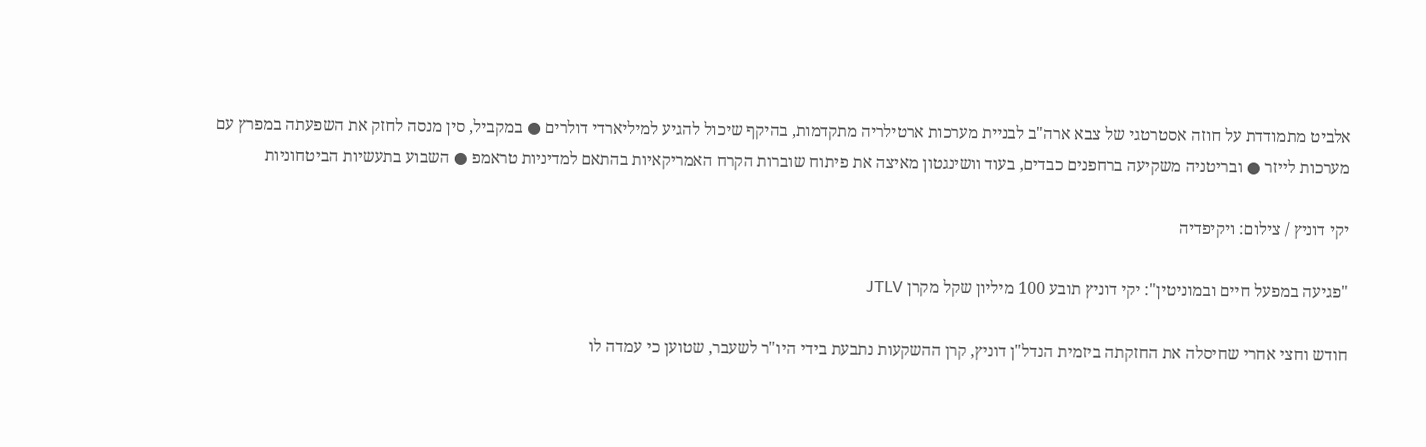אלביט מתמודדת על חוזה אסטרטגי של צבא ארה"ב לבניית מערכות ארטילריה מתקדמות, בהיקף שיכול להגיע למיליארדי דולרים ● במקביל, סין מנסה לחזק את השפעתה במפרץ עם מערכות לייזר ● ובריטניה משקיעה ברחפנים כבדים, בעוד וושינגטון מאיצה את פיתוח שוברות הקרח האמריקאיות בהתאם למדיניות טראמפ ● השבוע בתעשיות הביטחוניות

יקי דוניץ / צילום: ויקיפדיה

"פגיעה במפעל חיים ובמוניטין": יקי דוניץ תובע 100 מיליון שקל מקרן JTLV

חודש וחצי אחרי שחיסלה את החזקתה ביזמית הנדל"ן דוניץ, קרן ההשקעות נתבעת בידי היו"ר לשעבר, שטוען כי עמדה לו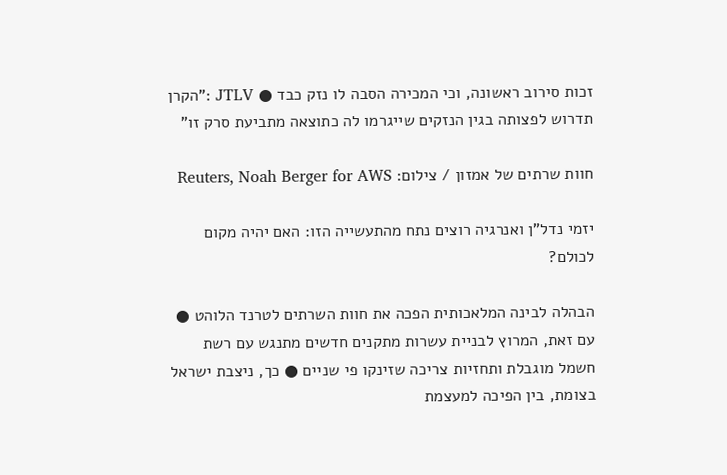זכות סירוב ראשונה, וכי המכירה הסבה לו נזק כבד ● JTLV :"הקרן תדרוש לפצותה בגין הנזקים שייגרמו לה כתוצאה מתביעת סרק זו"

חוות שרתים של אמזון / צילום: Reuters, Noah Berger for AWS

יזמי נדל"ן ואנרגיה רוצים נתח מהתעשייה הזו: האם יהיה מקום לכולם?

הבהלה לבינה המלאכותית הפכה את חוות השרתים לטרנד הלוהט ● עם זאת, המרוץ לבניית עשרות מתקנים חדשים מתנגש עם רשת חשמל מוגבלת ותחזיות צריכה שזינקו פי שניים ● כך, ניצבת ישראל בצומת, בין הפיכה למעצמת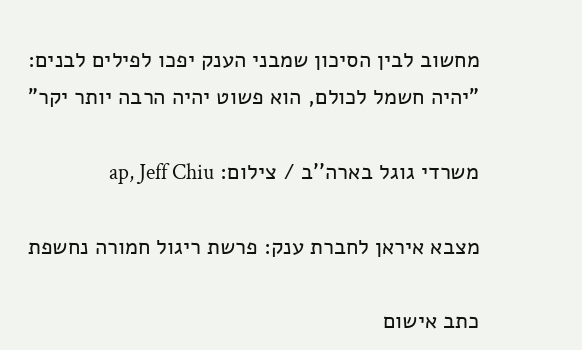מחשוב לבין הסיכון שמבני הענק יפכו לפילים לבנים: "יהיה חשמל לכולם, הוא פשוט יהיה הרבה יותר יקר"

משרדי גוגל בארה''ב / צילום: ap, Jeff Chiu

מצבא איראן לחברת ענק: פרשת ריגול חמורה נחשפת

כתב אישום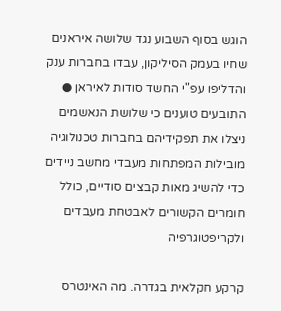הוגש בסוף השבוע נגד שלושה איראנים שחיו בעמק הסיליקון, עבדו בחברות ענק והדליפו עפ"י החשד סודות לאיראן ● התובעים טוענים כי שלושת הנאשמים ניצלו את תפקידיהם בחברות טכנולוגיה מובילות המפתחות מעבדי מחשב ניידים כדי להשיג מאות קבצים סודיים, כולל חומרים הקשורים לאבטחת מעבדים ולקריפטוגרפיה

קרקע חקלאית בגדרה. מה האינטרס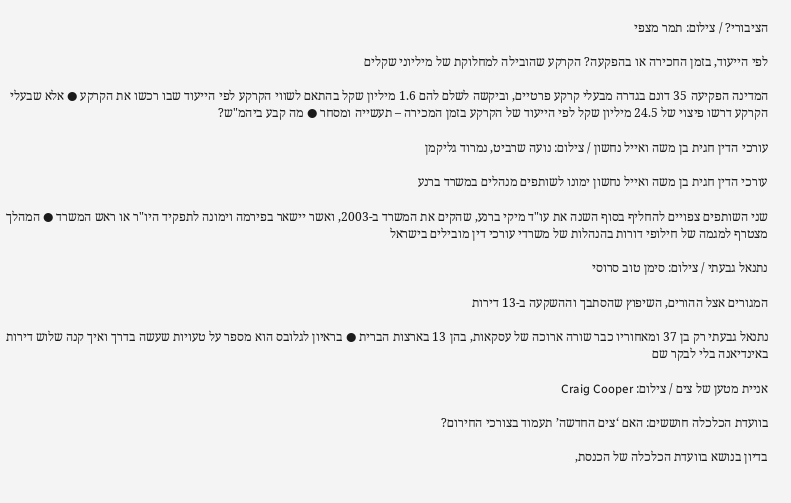הציבורי? / צילום: תמר מצפי

לפי הייעוד, בזמן החכירה או בהפקעה? הקרקע שהובילה למחלוקת של מיליוני שקלים

המדינה הפקיעה 35 דונם בגדרה מבעלי קרקע פרטיים, וביקשה לשלם להם 1.6 מיליון שקל בהתאם לשווי הקרקע לפי הייעוד שבו רכשו את הקרקע ● אלא שבעלי הקרקע דרשו פיצוי של 24.5 מיליון שקל לפי הייעוד של הקרקע בזמן המכירה – תעשייה ומסחר ● מה קבע ביהמ"ש?

עורכי הדין חגית בן משה ואייל נחשון / צילום: נועה שרביט, נמרוד גליקמן

עורכי הדין חגית בן משה ואייל נחשון ימונו לשותפים מנהלים במשרד ברנע

שני השותפים צפויים להחליף בסוף השנה את עו"ד מיקי ברנע, שהקים את המשרד ב-2003, ואשר יישאר בפירמה וימונה לתפקיד היו"ר או ראש המשרד ● המהלך מצטרף למגמה של חילופי דורות בהנהלות של משרדי עורכי דין מובילים בישראל

נתנאל גבעתי / צילום: סימן טוב סרוסי

המגורים אצל ההורים, השיפוץ שהסתבך וההשקעה ב-13 דירות

נתנאל גבעתי רק בן 37 ומאחוריו כבר שורה ארוכה של עסקאות, בהן 13 בארצות הברית ● בראיון לגלובס הוא מספר על טעויות שעשה בדרך ואיך קנה שלוש דירות באינדיאנה בלי לבקר שם

אניית מטען של צים / צילום: Craig Cooper

בוועדת הכלכלה חוששים: האם ‘צים החדשה’ תעמוד בצורכי החירום?

בדיון בנושא בוועדת הכלכלה של הכנסת,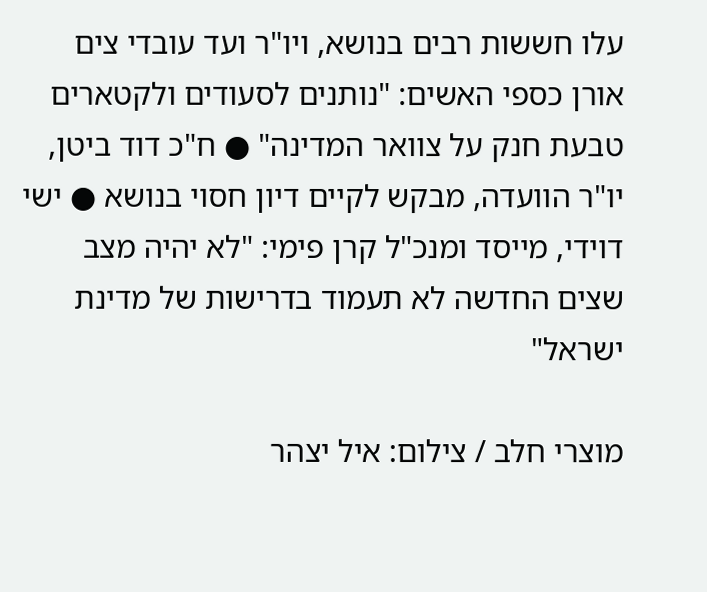עלו חששות רבים בנושא, ויו"ר ועד עובדי צים אורן כספי האשים: "נותנים לסעודים ולקטארים טבעת חנק על צוואר המדינה" ● ח"כ דוד ביטן, יו"ר הוועדה, מבקש לקיים דיון חסוי בנושא ● ישי דוידי, מייסד ומנכ"ל קרן פימי: "לא יהיה מצב שצים החדשה לא תעמוד בדרישות של מדינת ישראל"

מוצרי חלב / צילום: איל יצהר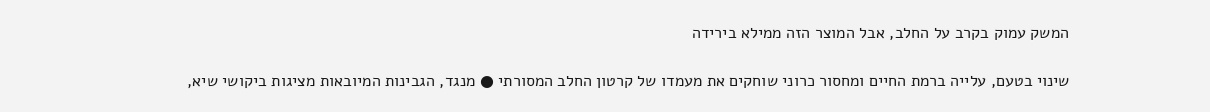המשק עמוק בקרב על החלב, אבל המוצר הזה ממילא בירידה

שינוי בטעם, עלייה ברמת החיים ומחסור כרוני שוחקים את מעמדו של קרטון החלב המסורתי ● מנגד, הגבינות המיובאות מציגות ביקושי שיא,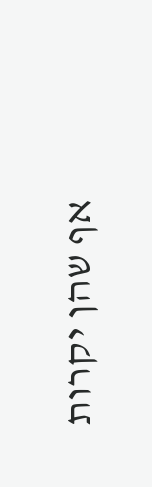אף שהן יקרות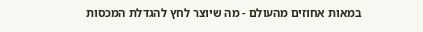במאות אחוזים מהעולם - מה שיוצר לחץ להגדלת המכסות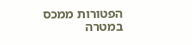הפטורות ממכס במטרה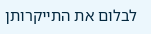לבלום את התייקרותן